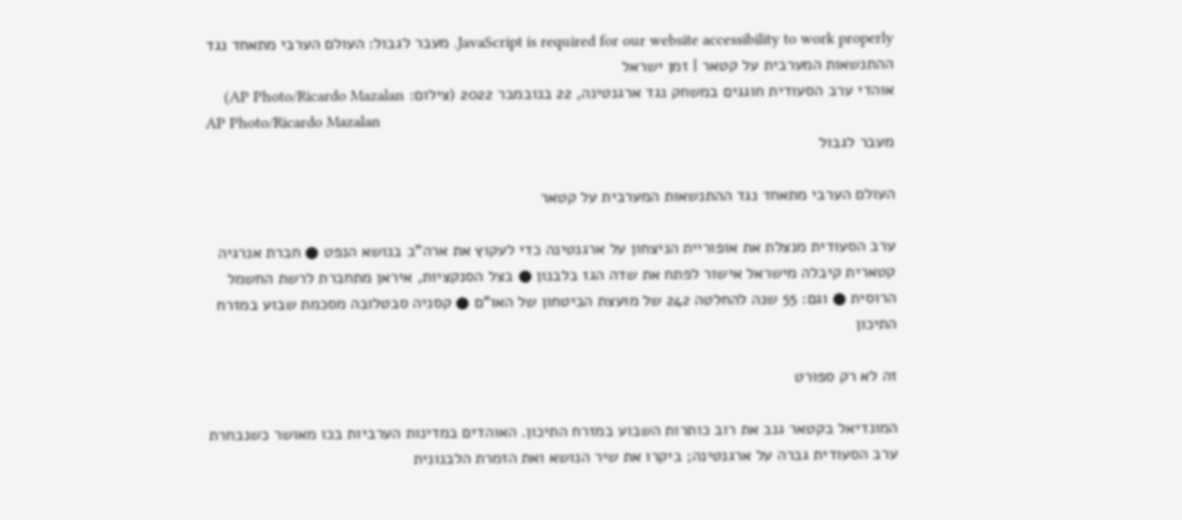JavaScript is required for our website accessibility to work properly. מעבר לגבול: העולם הערבי מתאחד נגד ההתנשאות המערבית על קטאר | זמן ישראל
אוהדי ערב הסעודית חוגגים במשחק נגד ארגנטינה, 22 בנובמבר 2022 (צילום: AP Photo/Ricardo Mazalan)
AP Photo/Ricardo Mazalan
מעבר לגבול

העולם הערבי מתאחד נגד ההתנשאות המערבית על קטאר

ערב הסעודית מנצלת את אופוריית הניצחון על ארגנטינה כדי לעקוץ את ארה"ב בנושא הנפט ● חברת אנרגיה קטארית קיבלה מישראל אישור לפתח את שדה הגז בלבנון ● בצל הסנקציות, איראן מתחברת לרשת החשמל הרוסית ● וגם: 55 שנה להחלטה 242 של מועצת הביטחון של האו"ם ● קסניה סבטלובה מסכמת שבוע במזרח התיכון

זה לא רק ספורט

המונדיאל בקטאר גנב את רוב כותרות השבוע במזרח התיכון. האוהדים במדינות הערביות בכו מאושר כשנבחרת ערב הסעודית גברה על ארגנטינה; ביקרו את שיר הנושא ואת הזמרת הלבנונית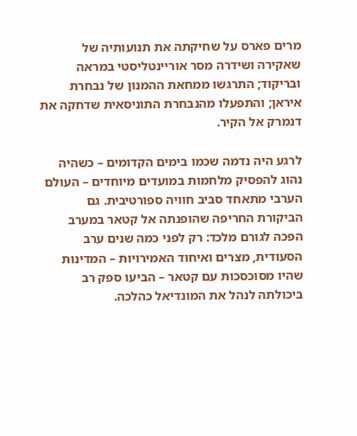מרים פארס על שחיקתה את תנועותיה של שאקירה ושידרה מסר אוריינטליסטי במראה ובריקוד; התרגשו ממחאת ההמנון של נבחרת איראן; והתפעלו מהנבחרת התוניסאית שדחקה את דנמרק אל הקיר.

לרגע היה נדמה שכמו בימים הקדומים – כשהיה נהוג להפסיק מלחמות במועדים מיוחדים – העולם הערבי מתאחד סביב חוויה ספורטיבית. גם הביקורת החריפה שהופנתה אל קטאר במערב הפכה לגורם מלכד: רק לפני כמה שנים ערב הסעודית, מצרים ואיחוד האמירויות – המדינות שהיו מסוכסכות עם קטאר – הביעו ספק רב ביכולתה לנהל את המונדיאל כהלכה.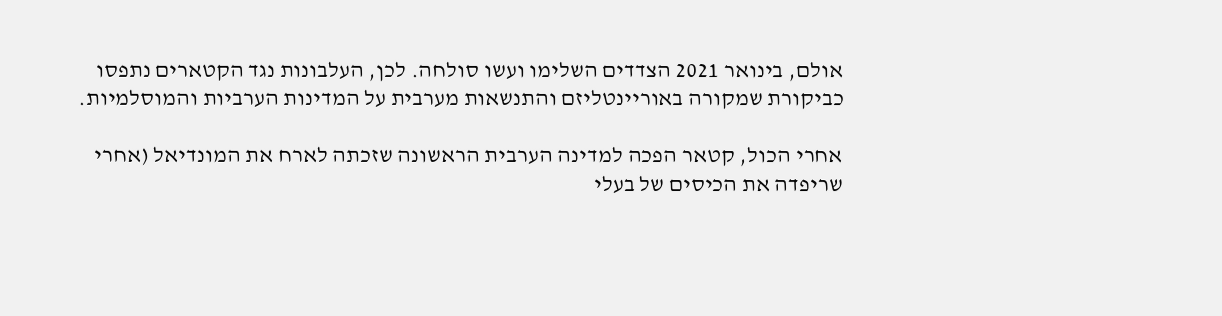אולם, בינואר 2021 הצדדים השלימו ועשו סולחה. לכן, העלבונות נגד הקטארים נתפסו כביקורת שמקורה באוריינטליזם והתנשאות מערבית על המדינות הערביות והמוסלמיות.

אחרי הכול, קטאר הפכה למדינה הערבית הראשונה שזכתה לארח את המונדיאל (אחרי שריפדה את הכיסים של בעלי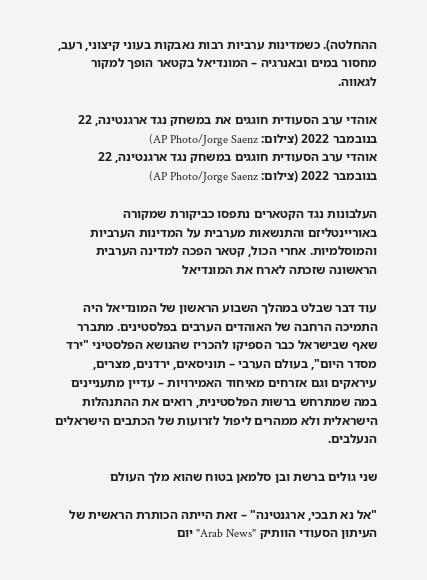ההחלטה). כשמדינות ערביות רבות נאבקות בעוני קיצוני, רעב, מחסור במים ובאנרגיה – המונדיאל בקטאר הופך למקור לגאווה.

אוהדי ערב הסעודית חוגגים את במשחק נגד ארגנטינה, 22 בנובמבר 2022 (צילום: AP Photo/Jorge Saenz)
אוהדי ערב הסעודית חוגגים במשחק נגד ארגנטינה, 22 בנובמבר 2022 (צילום: AP Photo/Jorge Saenz)

העלבונות נגד הקטארים נתפסו כביקורת שמקורה באוריינטליזם והתנשאות מערבית על המדינות הערביות והמוסלמיות. אחרי הכול, קטאר הפכה למדינה הערבית הראשונה שזכתה לארח את המונדיאל

עוד דבר שבלט במהלך השבוע הראשון של המונדיאל היה התמיכה הרחבה של האוהדים הערבים בפלסטינים. מתברר שאף שבישראל כבר הספיקו להכריז שהנושא הפלסטיני "ירד מסדר היום", בעולם הערבי – תוניסאים, ירדנים, מצרים, עיראקים וגם אזרחים מאיחוד האמירויות – עדיין מתעניינים במה שמתרחש ברשות הפלסטינית, רואים את ההתנהלות הישראלית ולא ממהרים ליפול לזרועות של הכתבים הישראלים הנעלבים.

שני גולים ברשת ובן סלמאן בטוח שהוא מלך העולם

"אל נא תבכי, ארגנטינה" – זאת הייתה הכותרת הראשית של העיתון הסעודי הוותיק "Arab News" יום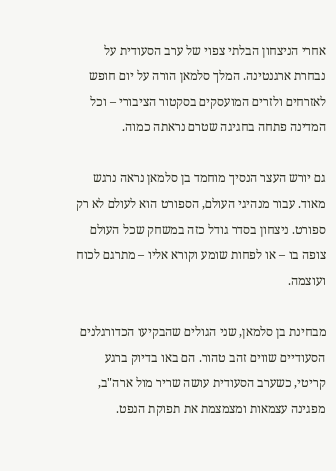אחרי הניצחון הבלתי צפוי של ערב הסעודית על נבחרת ארגנטינה. המלך סלמאן הורה על יום חופש לאזרחים ולזרים המועסקים בסקטור הציבורי – וכל המדינה פתחה בחגיגה שטרם נראתה כמוה.

גם יורש העצר הנסיך מוחמד בן סלמאן נראה נרגש מאוד. עבור מנהיגי העולם, הספורט הוא לעולם לא רק ספורט. ניצחון בסדר גודל כזה במשחק שכל העולם צופה בו – או לפחות שומע וקורא אליו – מתרגם לכוח ועוצמה.

מבחינת בן סלמאן, שני הגולים שהבקיעו הכדורגלנים הסעודיים שווים זהב טהור. הם באו בדיוק ברגע קריטי, כשערב הסעודית עושה שריר מול ארה"ב, מפגינה עצמאות ומצמצמת את תפוקת הנפט.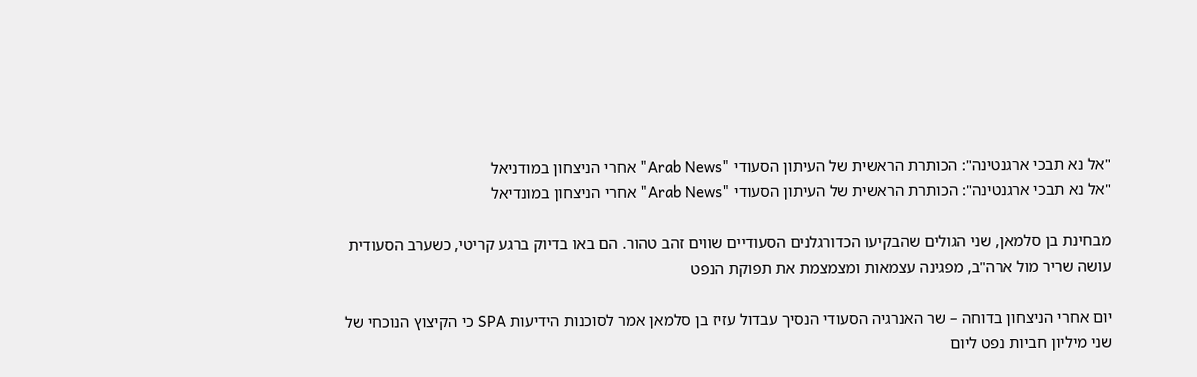"אל נא תבכי ארגנטינה": הכותרת הראשית של העיתון הסעודי "Arab News" אחרי הניצחון במודניאל
"אל נא תבכי ארגנטינה": הכותרת הראשית של העיתון הסעודי "Arab News" אחרי הניצחון במונדיאל

מבחינת בן סלמאן, שני הגולים שהבקיעו הכדורגלנים הסעודיים שווים זהב טהור. הם באו בדיוק ברגע קריטי, כשערב הסעודית עושה שריר מול ארה"ב, מפגינה עצמאות ומצמצמת את תפוקת הנפט

יום אחרי הניצחון בדוחה – שר האנרגיה הסעודי הנסיך עבדול עזיז בן סלמאן אמר לסוכנות הידיעות SPA כי הקיצוץ הנוכחי של שני מיליון חביות נפט ליום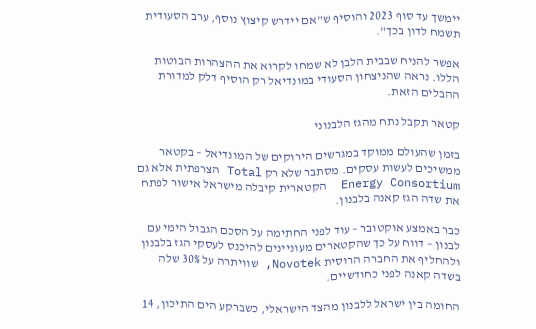יימשך עד סוף 2023 והוסיף ש"אם יידרש קיצוץ נוסף, ערב הסעודית תשמח לדון בכך".

אפשר להניח שבבית הלבן לא שמחו לקרוא את ההצהרות הבוטות הללו. נראה שהניצחון הסעודי במונדיאל רק הוסיף דלק למדורת ההבלים הזאת.

קטאר תקבל נתח מהגז הלבנוני

בזמן שהעולם ממוקד במגרשים הירוקים של המונדיאל – בקטאר ממשיכים לעשות עסקים. מסתבר שלא רק Total הצרפתית אלא גם Energy Consortium  הקטארית קיבלה מישראל אישור לפתח את שדה הגז קאנה בלבנון.

כבר באמצע אוקטובר – עוד לפני החתימה על הסכם הגבול הימי עם לבנון – דווח על כך שהקטארים מעוניינים להיכנס לעסקי הגז בלבנון ולהחליף את החברה הרוסית Novotek, שוויתרה על 30% שלה בשדה קאנה לפני כחודשיים.

החומה בין ישראל ללבנון מהצד הישראלי, כשברקע הים התיכון, 14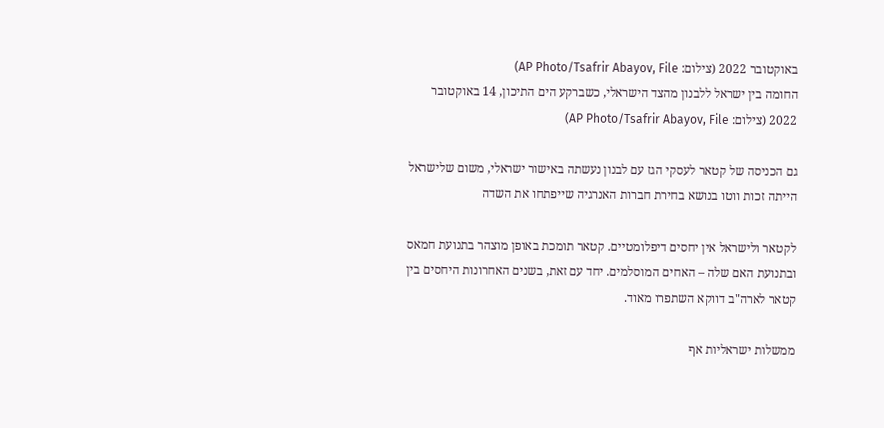באוקטובר 2022 (צילום: AP Photo/Tsafrir Abayov, File)
החומה בין ישראל ללבנון מהצד הישראלי, כשברקע הים התיכון, 14 באוקטובר 2022 (צילום: AP Photo/Tsafrir Abayov, File)

גם הכניסה של קטאר לעסקי הגז עם לבנון נעשתה באישור ישראלי, משום שלישראל הייתה זכות ווטו בנושא בחירת חברות האנרגיה שייפתחו את השדה

לקטאר ולישראל אין יחסים דיפלומטיים. קטאר תומכת באופן מוצהר בתנועת חמאס ובתנועת האם שלה – האחים המוסלמים. יחד עם זאת, בשנים האחרונות היחסים בין קטאר לארה"ב דווקא השתפרו מאוד.

ממשלות ישראליות אף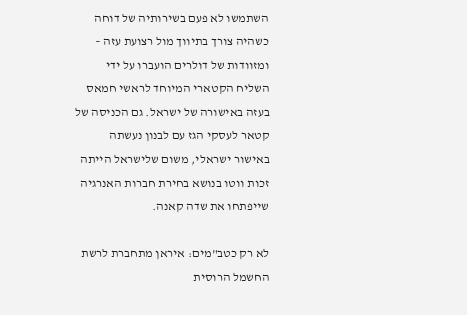השתמשו לא פעם בשירותיה של דוחה כשהיה צורך בתיווך מול רצועת עזה – ומזוודות של דולרים הועברו על ידי השליח הקטארי המיוחד לראשי חמאס בעזה באישורה של ישראל. גם הכניסה של קטאר לעסקי הגז עם לבנון נעשתה באישור ישראלי, משום שלישראל הייתה זכות ווטו בנושא בחירת חברות האנרגיה שייפתחו את שדה קאנה.

לא רק כטב"מים: איראן מתחברת לרשת החשמל הרוסית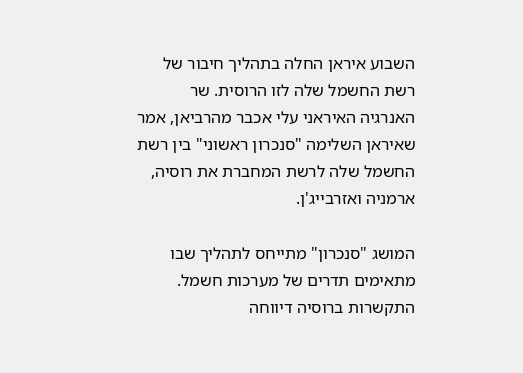השבוע איראן החלה בתהליך חיבור של רשת החשמל שלה לזו הרוסית. שר האנרגיה האיראני עלי אכבר מהרביאן, אמר שאיראן השלימה "סנכרון ראשוני" בין רשת החשמל שלה לרשת המחברת את רוסיה, ארמניה ואזרבייג'ן.

המושג "סנכרון" מתייחס לתהליך שבו מתאימים תדרים של מערכות חשמל. התקשרות ברוסיה דיווחה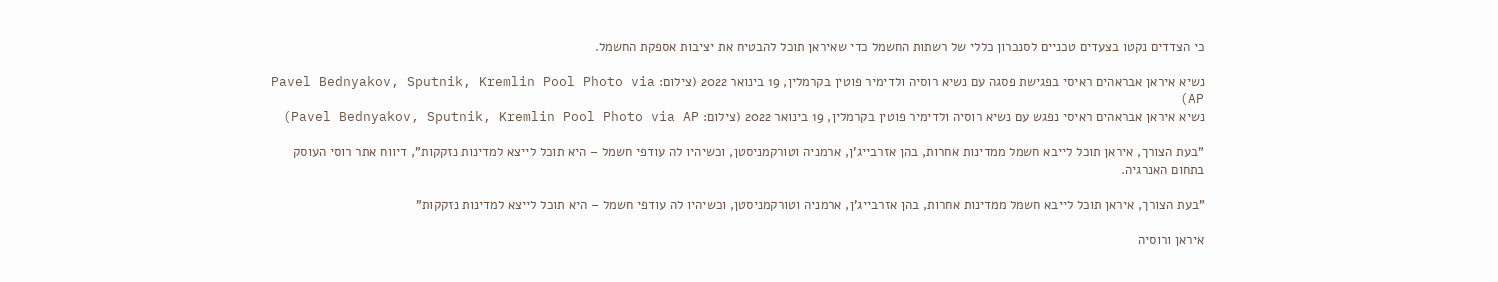כי הצדדים נקטו בצעדים טכניים לסנכרון כללי של רשתות החשמל כדי שאיראן תוכל להבטיח את יציבות אספקת החשמל.

נשיא איראן אבראהים ראיסי בפגישת פסגה עם נשיא רוסיה ולדימיר פוטין בקרמלין, 19 בינואר 2022 (צילום: Pavel Bednyakov, Sputnik, Kremlin Pool Photo via AP)
נשיא איראן אבראהים ראיסי נפגש עם נשיא רוסיה ולדימיר פוטין בקרמלין, 19 בינואר 2022 (צילום: Pavel Bednyakov, Sputnik, Kremlin Pool Photo via AP)

"בעת הצורך, איראן תוכל לייבא חשמל ממדינות אחרות, בהן אזרבייג'ן, ארמניה וטורקמניסטן, וכשיהיו לה עודפי חשמל – היא תוכל לייצא למדינות נזקקות", דיווח אתר רוסי העוסק בתחום האנרגיה.

"בעת הצורך, איראן תוכל לייבא חשמל ממדינות אחרות, בהן אזרבייג'ן, ארמניה וטורקמניסטן, וכשיהיו לה עודפי חשמל – היא תוכל לייצא למדינות נזקקות"

איראן ורוסיה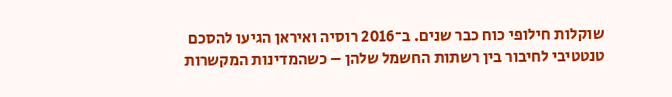שוקלות חילופי כוח כבר שנים. ב־2016 רוסיה ואיראן הגיעו להסכם טנטטיבי לחיבור בין רשתות החשמל שלהן – כשהמדינות המקשרות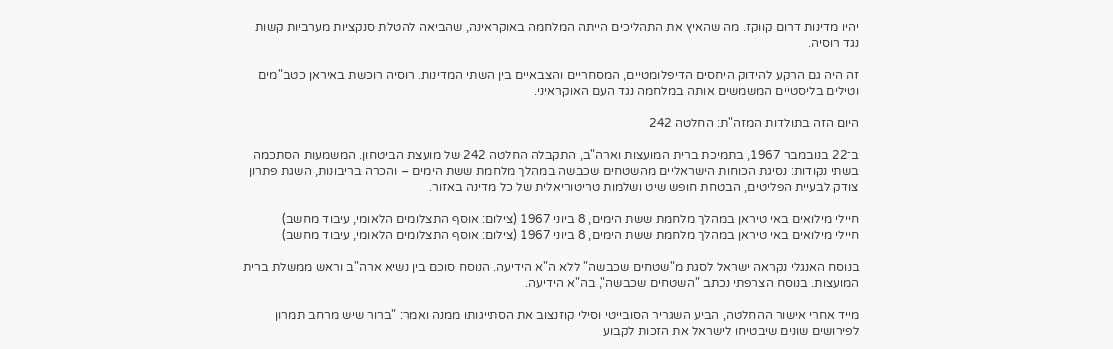יהיו מדינות דרום קווקז. מה שהאיץ את התהליכים הייתה המלחמה באוקראינה, שהביאה להטלת סנקציות מערביות קשות נגד רוסיה.

זה היה גם הרקע להידוק היחסים הדיפלומטיים, המסחריים והצבאיים בין השתי המדינות. רוסיה רוכשת באיראן כטב"מים וטילים בליסטיים המשמשים אותה במלחמה נגד העם האוקראיני.

היום הזה בתולדות המזה"ת: החלטה 242

ב־22 בנובמבר 1967, בתמיכת ברית המועצות וארה"ב, התקבלה החלטה 242 של מועצת הביטחון. המשמעות הסתכמה בשתי נקודות: נסיגת הכוחות הישראליים מהשטחים שכבשה במהלך מלחמת ששת הימים – והכרה בריבונות, השגת פתרון צודק לבעיית הפליטים, הבטחת חופש שיט ושלמות טריטוריאלית של כל מדינה באזור.

חיילי מילואים באי טיראן במהלך מלחמת ששת הימים, 8 ביוני 1967 (צילום: אוסף התצלומים הלאומי, עיבוד מחשב)
חיילי מילואים באי טיראן במהלך מלחמת ששת הימים, 8 ביוני 1967 (צילום: אוסף התצלומים הלאומי, עיבוד מחשב)

בנוסח האנגלי נקראה ישראל לסגת מ"שטחים שכבשה" ללא ה"א הידיעה. הנוסח סוכם בין נשיא ארה"ב וראש ממשלת ברית המועצות. בנוסח הצרפתי נכתב "השטחים שכבשה", בה"א הידיעה.

מייד אחרי אישור ההחלטה, הביע השגריר הסובייטי וסילי קוזנצוב את הסתייגותו ממנה ואמר: "ברור שיש מרחב תמרון לפירושים שונים שיבטיחו לישראל את הזכות לקבוע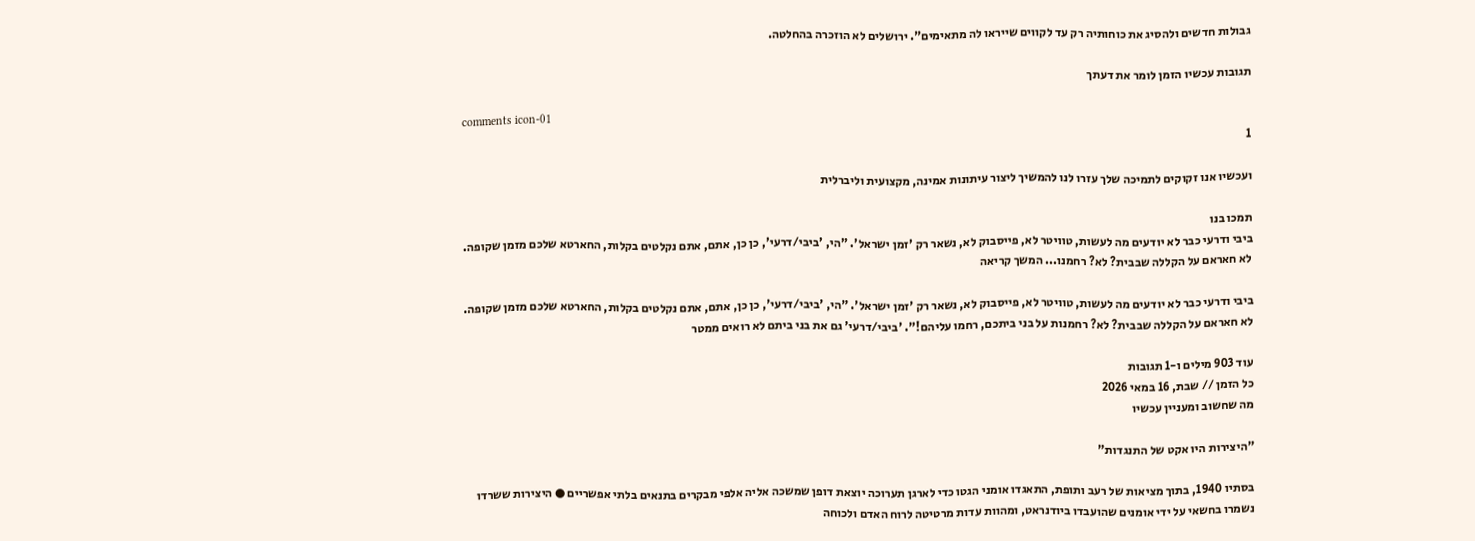גבולות חדשים ולהסיג את כוחותיה רק עד לקווים שייראו לה מתאימים". ירושלים לא הוזכרה בהחלטה.

תגובות עכשיו הזמן לומר את דעתך

comments icon-01
1

ועכשיו אנו זקוקים לתמיכה שלך עזרו לנו להמשיך ליצור עיתונות אמינה, מקצועית וליברלית

תמכו בנו
ביבי ודרעי כבר לא יודעים מה לעשות, טוויטר לא, פייסבוק לא, נשאר רק 'זמן ישראל'. "הי, 'ביבי/דרעי', כן כן, אתם, אתם נקלטים בקלות, החארטא שלכם מזמן שקופה. לא חאראם על הקללה שבבית? לא? רחמנו... המשך קריאה

ביבי ודרעי כבר לא יודעים מה לעשות, טוויטר לא, פייסבוק לא, נשאר רק 'זמן ישראל'. "הי, 'ביבי/דרעי', כן כן, אתם, אתם נקלטים בקלות, החארטא שלכם מזמן שקופה. לא חאראם על הקללה שבבית? לא? רחמנות על בני ביתכם, רחמו עליהם!". 'ביבי/דרעי' גם את בני ביתם לא רואים ממטר

עוד 903 מילים ו-1 תגובות
כל הזמן // שבת, 16 במאי 2026
מה שחשוב ומעניין עכשיו

"היצירות היו אקט של התנגדות"

בסתיו 1940, בתוך מציאות של רעב ותופת, התאגדו אומני הגטו כדי לארגן תערוכה יוצאת דופן שמשכה אליה אלפי מבקרים בתנאים בלתי אפשריים ● היצירות ששרדו נשמרו בחשאי על ידי אומנים שהועבדו ביודנראט, ומהוות עדות מרטיטה לרוח האדם ולכוחה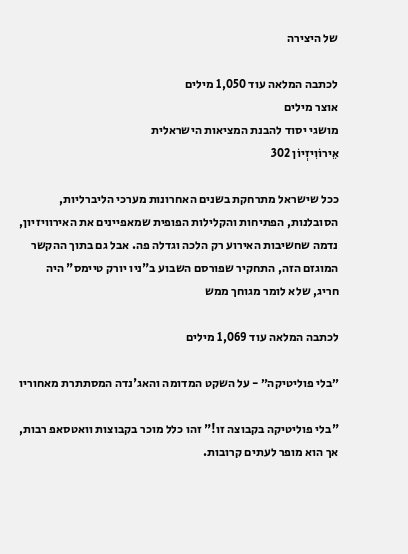של היצירה

לכתבה המלאה עוד 1,050 מילים
אוצר מילים
מושגי יסוד להבנת המציאות הישראלית
אֵירוֹוִיזְיוֹן 302

ככל שישראל מתרחקת בשנים האחרונות מערכי הליברליות, הסובלנות, הפתיחות והקלילות הפופית שמאפיינים את האירוויזיון, נדמה שחשיבות האירוע רק הלכה וגדלה פה. אבל גם בתוך ההקשר המוגזם הזה, התחקיר שפורסם השבוע ב"ניו יורק טיימס" היה חריג, שלא לומר מגוחך ממש

לכתבה המלאה עוד 1,069 מילים

״בלי פוליטיקה״ - על השקט המדומה והאג'נדה המסתתרת מאחוריו

"בלי פוליטיקה בקבוצה זו!" זהו כלל מוכר בקבוצות וואטסאפ רבות, אך הוא מופר לעתים קרובות.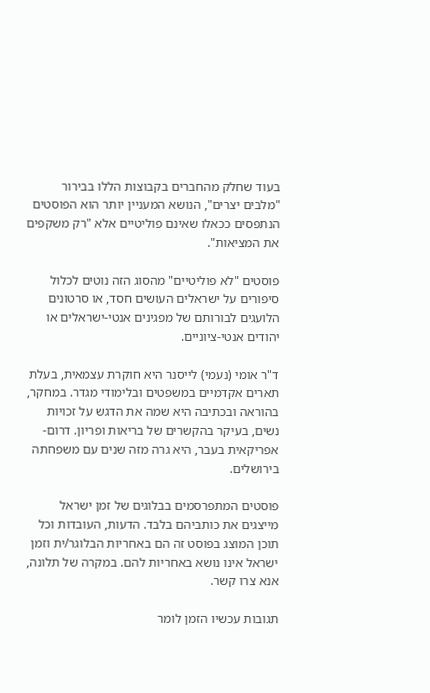בעוד שחלק מהחברים בקבוצות הללו בבירור "מלבים יצרים", הנושא המעניין יותר הוא הפוסטים הנתפסים ככאלו שאינם פוליטיים אלא "רק משקפים את המציאות".

פוסטים "לא פוליטיים" מהסוג הזה נוטים לכלול סיפורים על ישראלים העושים חסד, או סרטונים הלועגים לבורותם של מפגינים אנטי-ישראלים או יהודים אנטי-ציוניים.

ד"ר אומי (נעמי) לייסנר היא חוקרת עצמאית, בעלת תארים אקדמיים במשפטים ובלימודי מגדר. במחקר, בהוראה ובכתיבה היא שמה את הדגש על זכויות נשים, בעיקר בהקשרים של בריאות ופריון. דרום- אפריקאית בעבר, היא גרה מזה שנים עם משפחתה בירושלים.

פוסטים המתפרסמים בבלוגים של זמן ישראל מייצגים את כותביהם בלבד. הדעות, העובדות וכל תוכן המוצג בפוסט זה הם באחריות הבלוגר/ית וזמן ישראל אינו נושא באחריות להם. במקרה של תלונה, אנא צרו קשר.

תגובות עכשיו הזמן לומר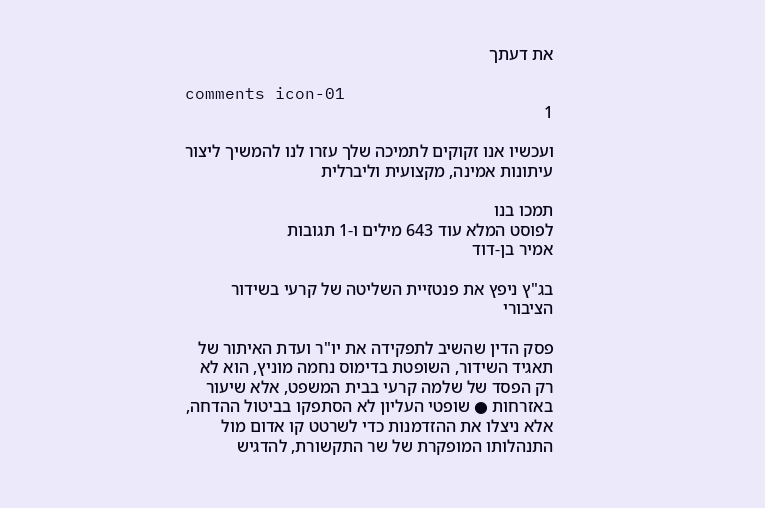את דעתך

comments icon-01
1

ועכשיו אנו זקוקים לתמיכה שלך עזרו לנו להמשיך ליצור עיתונות אמינה, מקצועית וליברלית

תמכו בנו
לפוסט המלא עוד 643 מילים ו-1 תגובות
אמיר בן-דוד

בג"ץ ניפץ את פנטזיית השליטה של קרעי בשידור הציבורי

פסק הדין שהשיב לתפקידה את יו"ר ועדת האיתור של תאגיד השידור, השופטת בדימוס נחמה מוניץ, הוא לא רק הפסד של שלמה קרעי בבית המשפט, אלא שיעור באזרחות ● שופטי העליון לא הסתפקו בביטול ההדחה, אלא ניצלו את ההזדמנות כדי לשרטט קו אדום מול התנהלותו המופקרת של שר התקשורת, להדגיש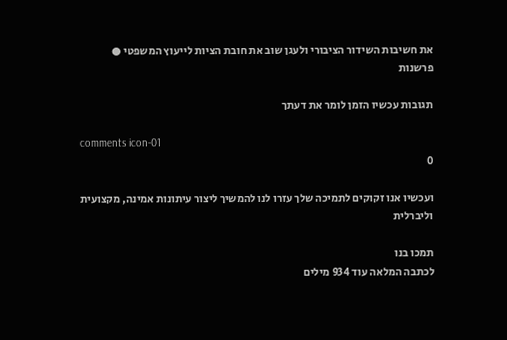את חשיבות השידור הציבורי ולעגן שוב את חובת הציות לייעוץ המשפטי ● פרשנות

תגובות עכשיו הזמן לומר את דעתך

comments icon-01
0

ועכשיו אנו זקוקים לתמיכה שלך עזרו לנו להמשיך ליצור עיתונות אמינה, מקצועית וליברלית

תמכו בנו
לכתבה המלאה עוד 934 מילים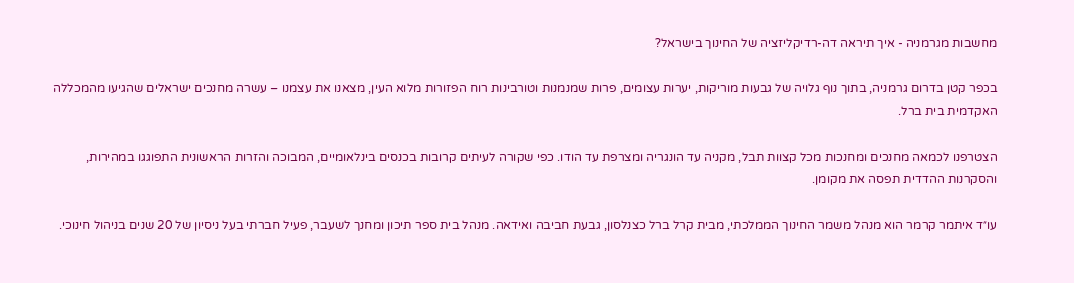מחשבות מגרמניה - איך תיראה דה-רדיקליזציה של החינוך בישראל?

בכפר קטן בדרום גרמניה, בתוך נוף גלויה של גבעות מוריקות, יערות עצומים, פרות שמנמנות וטורבינות רוח הפזורות מלוא העין, מצאנו את עצמנו – עשרה מחנכים ישראלים שהגיעו מהמכללה האקדמית בית ברל.

הצטרפנו לכמאה מחנכים ומחנכות מכל קצוות תבל, מקניה עד הונגריה ומצרפת עד הודו. כפי שקורה לעיתים קרובות בכנסים בינלאומיים, המבוכה והזרות הראשונית התפוגגו במהירות, והסקרנות ההדדית תפסה את מקומן.

עו״ד איתמר קרמר הוא מנהל משמר החינוך הממלכתי, מבית קרל ברל כצנלסון, גבעת חביבה ואידאה. מנהל בית ספר תיכון ומחנך לשעבר, פעיל חברתי בעל ניסיון של 20 שנים בניהול חינוכי.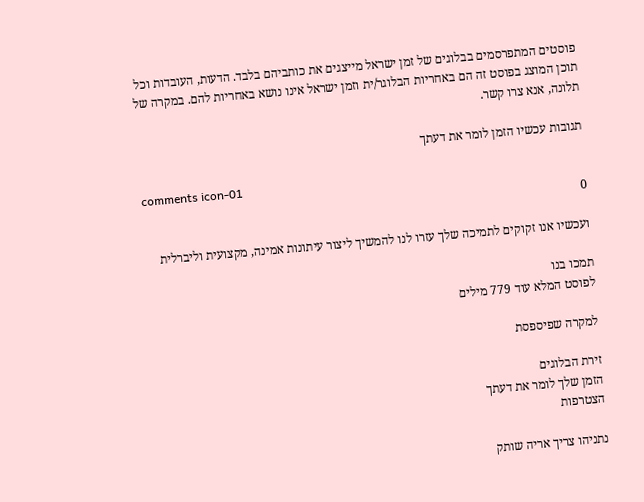פוסטים המתפרסמים בבלוגים של זמן ישראל מייצגים את כותביהם בלבד. הדעות, העובדות וכל תוכן המוצג בפוסט זה הם באחריות הבלוגר/ית וזמן ישראל אינו נושא באחריות להם. במקרה של תלונה, אנא צרו קשר.

תגובות עכשיו הזמן לומר את דעתך

comments icon-01
0

ועכשיו אנו זקוקים לתמיכה שלך עזרו לנו להמשיך ליצור עיתונות אמינה, מקצועית וליברלית

תמכו בנו
לפוסט המלא עוד 779 מילים

למקרה שפיספסת

זירת הבלוגים
הזמן שלך לומר את דעתך
הצטרפות

נתניהו צריך אריה שותק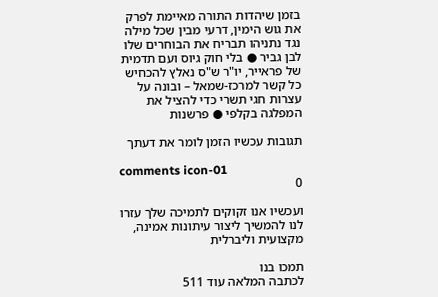בזמן שיהדות התורה מאיימת לפרק את גוש הימין, דרעי מבין שכל מילה נגד נתניהו תבריח את הבוחרים שלו לבן גביר ● בלי חוק גיוס ועם תדמית של פראייר, יו"ר ש"ס נאלץ להכחיש כל קשר למרכז-שמאל – ובונה על עצרות חגי תשרי כדי להציל את המפלגה בקלפי ● פרשנות

תגובות עכשיו הזמן לומר את דעתך

comments icon-01
0

ועכשיו אנו זקוקים לתמיכה שלך עזרו לנו להמשיך ליצור עיתונות אמינה, מקצועית וליברלית

תמכו בנו
לכתבה המלאה עוד 511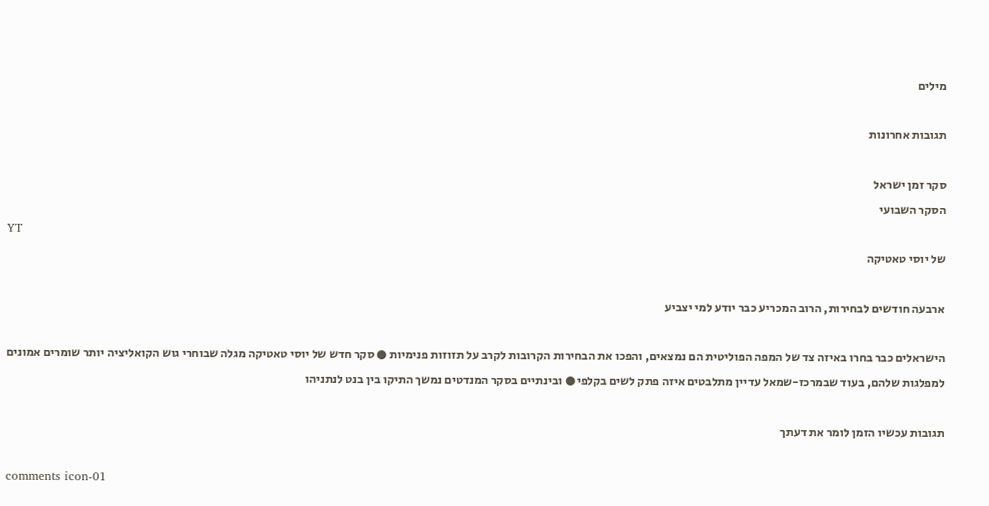מילים

תגובות אחרונות

סקר זמן ישראל
הסקר השבועי
YT
של יוסי טאטיקה

ארבעה חודשים לבחירות, הרוב המכריע כבר יודע למי יצביע

הישראלים כבר בחרו באיזה צד של המפה הפוליטית הם נמצאים, והפכו את הבחירות הקרובות לקרב על תזוזות פנימיות ● סקר חדש של יוסי טאטיקה מגלה שבוחרי גוש הקואליציה יותר שומרים אמונים למפלגות שלהם, בעוד שבמרכז-שמאל עדיין מתלבטים איזה פתק לשים בקלפי ● ובינתיים בסקר המנדטים נמשך התיקו בין בנט לנתניהו

תגובות עכשיו הזמן לומר את דעתך

comments icon-01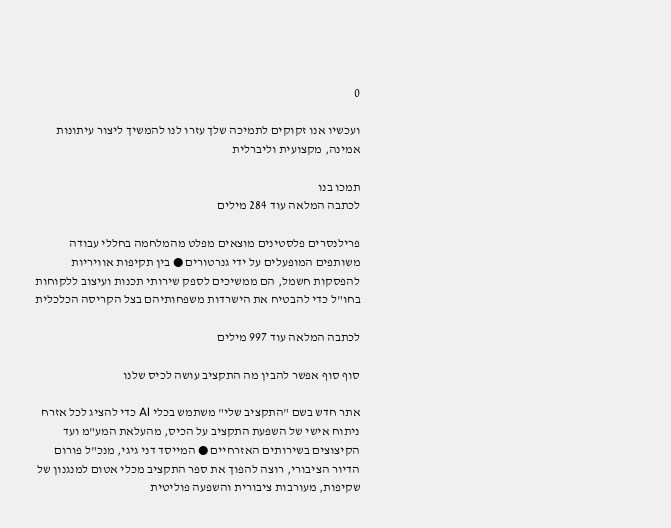0

ועכשיו אנו זקוקים לתמיכה שלך עזרו לנו להמשיך ליצור עיתונות אמינה, מקצועית וליברלית

תמכו בנו
לכתבה המלאה עוד 284 מילים

פרילנסרים פלסטינים מוצאים מפלט מהמלחמה בחללי עבודה משותפים המופעלים על ידי גנרטורים ● בין תקיפות אוויריות להפסקות חשמל, הם ממשיכים לספק שירותי תכנות ועיצוב ללקוחות בחו"ל כדי להבטיח את הישרדות משפחותיהם בצל הקריסה הכלכלית

לכתבה המלאה עוד 997 מילים

סוף סוף אפשר להבין מה התקציב עושה לכיס שלנו

אתר חדש בשם "התקציב שלי" משתמש בכלי AI כדי להציג לכל אזרח ניתוח אישי של השפעת התקציב על הכיס, מהעלאת המע"מ ועד הקיצוצים בשירותים האזרחיים ● המייסד דני גיגי, מנכ"ל פורום הדיור הציבורי, רוצה להפוך את ספר התקציב מכלי אטום למנגנון של שקיפות, מעורבות ציבורית והשפעה פוליטית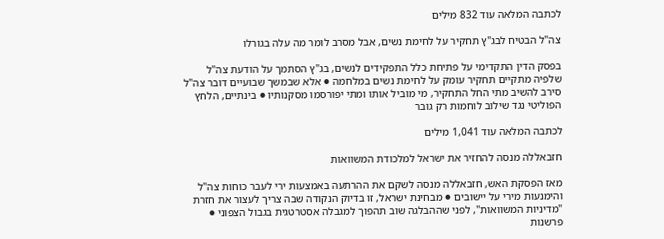לכתבה המלאה עוד 832 מילים

צה"ל הבטיח לבג"ץ תחקיר על לחימת נשים, אבל מסרב לומר מה עלה בגורלו

בפסק הדין התקדימי על פתיחת כלל התפקידים לנשים, בג"ץ הסתמך על הודעת צה"ל שלפיה מתקיים תחקיר עומק על לחימת נשים במלחמה ● אלא שבמשך שבועיים דובר צה"ל סירב להשיב מתי החל התחקיר, מי מוביל אותו ומתי יפורסמו מסקנותיו ● בינתיים, הלחץ הפוליטי נגד שילוב לוחמות רק גובר

לכתבה המלאה עוד 1,041 מילים

חזבאללה מנסה להחזיר את ישראל למלכודת המשוואות

מאז הפסקת האש, חזבאללה מנסה לשקם את ההרתעה באמצעות ירי לעבר כוחות צה"ל והימנעות מירי על יישובים ● מבחינת ישראל, זו בדיוק הנקודה שבה צריך לעצור את חזרת "מדיניות המשוואות", לפני שההבלגה שוב תהפוך למגבלה אסטרטגית בגבול הצפוני ● פרשנות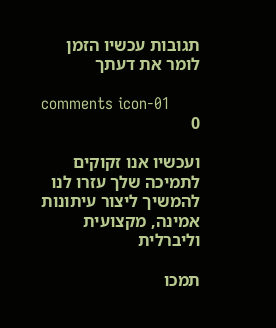תגובות עכשיו הזמן לומר את דעתך

comments icon-01
0

ועכשיו אנו זקוקים לתמיכה שלך עזרו לנו להמשיך ליצור עיתונות אמינה, מקצועית וליברלית

תמכו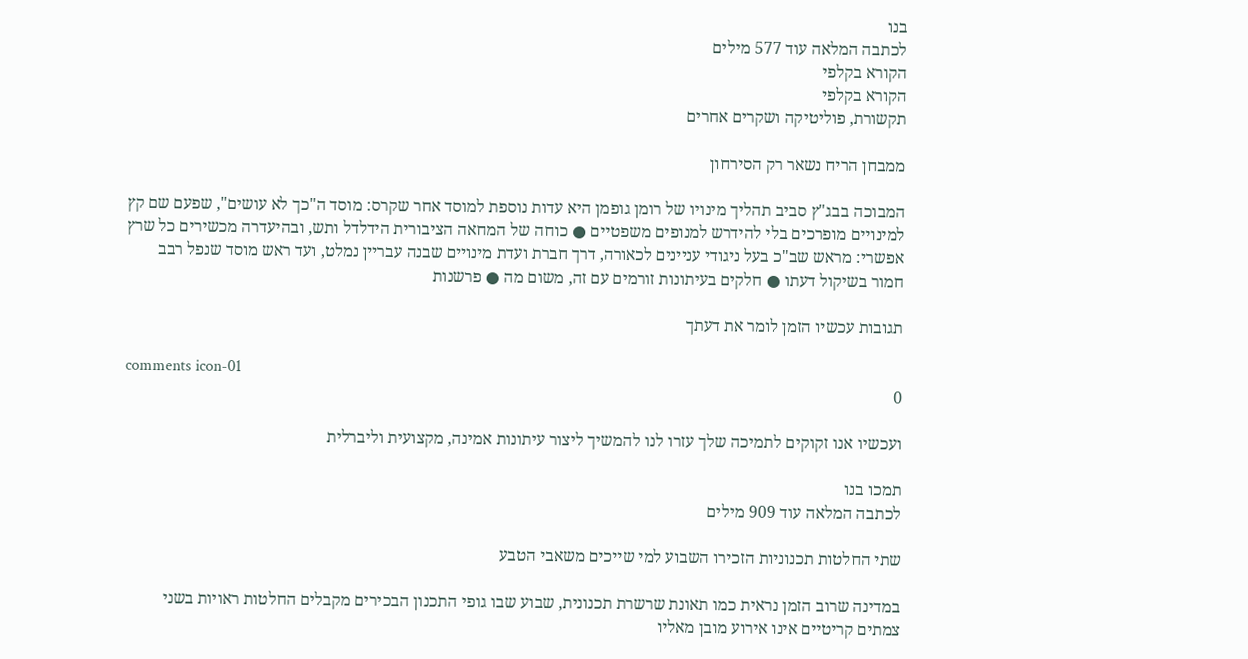בנו
לכתבה המלאה עוד 577 מילים
הקורא בקלפי
הקורא בקלפי
תקשורת, פוליטיקה ושקרים אחרים

ממבחן הריח נשאר רק הסירחון

המבוכה בבג"ץ סביב תהליך מינויו של רומן גופמן היא עדות נוספת למוסד אחר שקרס: מוסד ה"כך לא עושים", שפעם שם קץ למינויים מופרכים בלי להידרש למנופים משפטיים ● כוחה של המחאה הציבורית הידלדל ותש, ובהיעדרה מכשירים כל שרץ אפשרי: מראש שב"כ בעל ניגודי עניינים לכאורה, דרך חברת ועדת מינויים שבנה עבריין נמלט, ועד ראש מוסד שנפל רבב חמור בשיקול דעתו ● חלקים בעיתונות זורמים עם זה, משום מה ● פרשנות

תגובות עכשיו הזמן לומר את דעתך

comments icon-01
0

ועכשיו אנו זקוקים לתמיכה שלך עזרו לנו להמשיך ליצור עיתונות אמינה, מקצועית וליברלית

תמכו בנו
לכתבה המלאה עוד 909 מילים

שתי החלטות תכנוניות הזכירו השבוע למי שייכים משאבי הטבע

במדינה שרוב הזמן נראית כמו תאונת שרשרת תכנונית, שבוע שבו גופי התכנון הבכירים מקבלים החלטות ראויות בשני צמתים קריטיים אינו אירוע מובן מאליו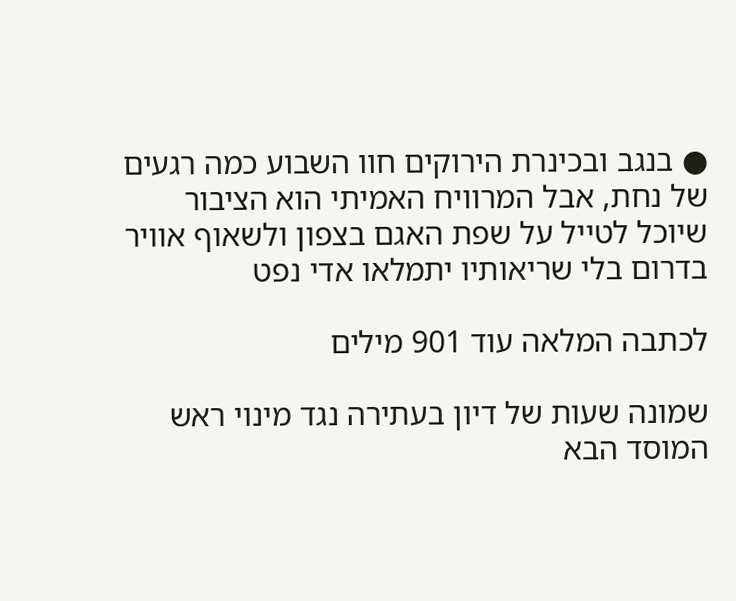● בנגב ובכינרת הירוקים חוו השבוע כמה רגעים של נחת, אבל המרוויח האמיתי הוא הציבור שיוכל לטייל על שפת האגם בצפון ולשאוף אוויר בדרום בלי שריאותיו יתמלאו אדי נפט

לכתבה המלאה עוד 901 מילים

שמונה שעות של דיון בעתירה נגד מינוי ראש המוסד הבא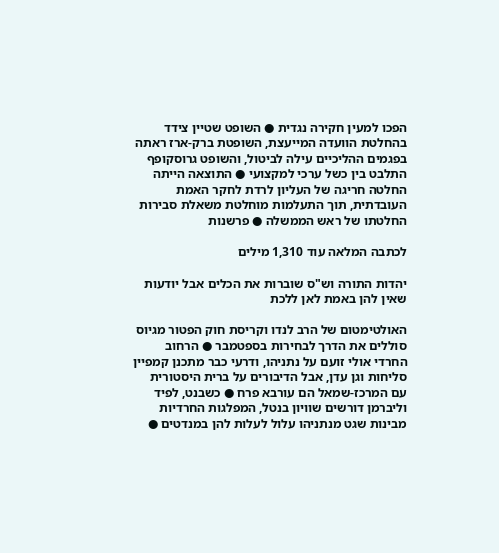הפכו למעין חקירה נגדית ● השופט שטיין צידד בהחלטת הוועדה המייעצת, השופטת ברק-ארז ראתה בפגמים ההליכיים עילה לביטול, והשופט גרוסקופף התלבט בין כשל ערכי למקצועי ● התוצאה הייתה החלטה חריגה של העליון לרדת לחקר האמת העובדתית, תוך התעלמות מוחלטת משאלת סבירות החלטתו של ראש הממשלה ● פרשנות

לכתבה המלאה עוד 1,310 מילים

יהדות התורה וש"ס שוברות את הכלים אבל יודעות שאין להן באמת לאן ללכת

האולטימטום של הרב לנדו וקריסת חוק הפטור מגיוס סוללים את הדרך לבחירות בספטמבר ● הרחוב החרדי אולי זועם על נתניהו, ודרעי כבר מתכנן קמפיין סליחות וגן עדן, אבל הדיבורים על ברית היסטורית עם המרכז-שמאל הם עורבא פרח ● כשבנט, לפיד וליברמן דורשים שוויון בנטל, המפלגות החרדיות מבינות שגט מנתניהו עלול לעלות להן במנדטים ●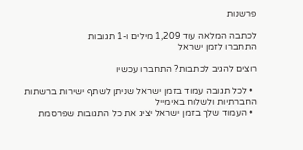פרשנות

לכתבה המלאה עוד 1,209 מילים ו-1 תגובות
התחברו לזמן ישראל

רוצים להגיב לכתבות? התחברו עכשיו

  • לכל תגובה עמוד בזמן ישראל שניתן לשתף ישירות ברשתות החברתיות ולשלוח באימייל
  • העמוד שלך בזמן ישראל יציג את כל התגובות שפרסמת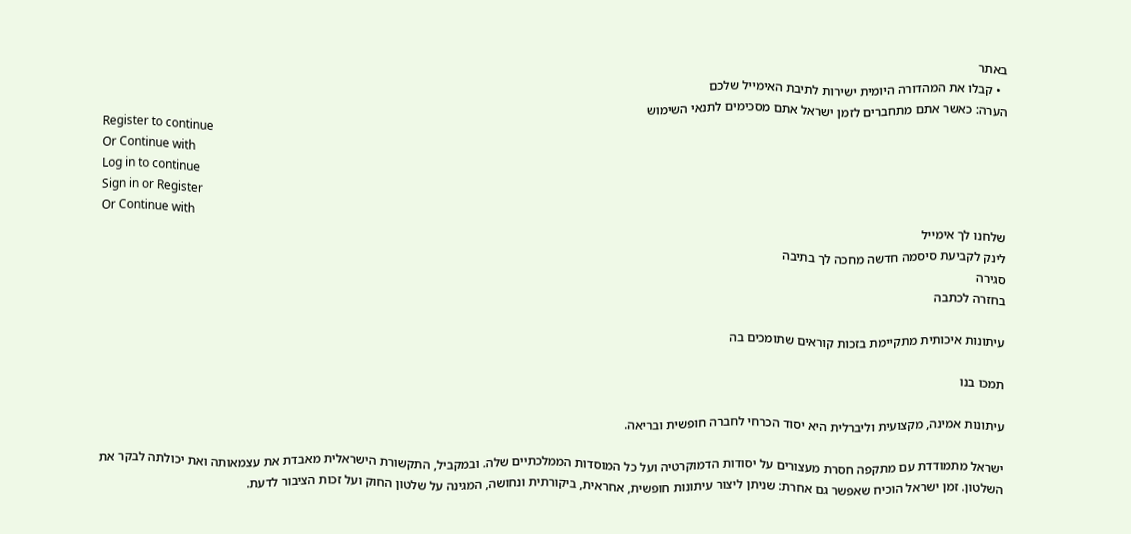באתר
  • קבלו את המהדורה היומית ישירות לתיבת האימייל שלכם
הערה: כאשר אתם מתחברים לזמן ישראל אתם מסכימים לתנאי השימוש
Register to continue
Or Continue with
Log in to continue
Sign in or Register
Or Continue with
שלחנו לך אימייל
לינק לקביעת סיסמה חדשה מחכה לך בתיבה
סגירה
בחזרה לכתבה

עיתונות איכותית מתקיימת בזכות קוראים שתומכים בה

תמכו בנו

עיתונות אמינה, מקצועית וליברלית היא יסוד הכרחי לחברה חופשית ובריאה.

ישראל מתמודדת עם מתקפה חסרת מעצורים על יסודות הדמוקרטיה ועל כל המוסדות הממלכתיים שלה. ובמקביל, התקשורת הישראלית מאבדת את עצמאותה ואת יכולתה לבקר את השלטון. זמן ישראל הוכיח שאפשר גם אחרת: שניתן ליצור עיתונות חופשית, אחראית, ביקורתית ונחושה, המגינה על שלטון החוק ועל זכות הציבור לדעת.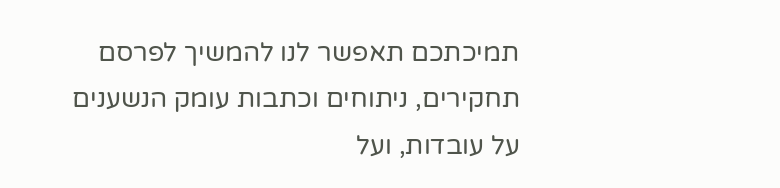תמיכתכם תאפשר לנו להמשיך לפרסם תחקירים, ניתוחים וכתבות עומק הנשענים על עובדות, ועל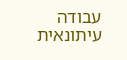עבודה עיתונאית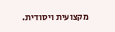מקצועית ויסודית.